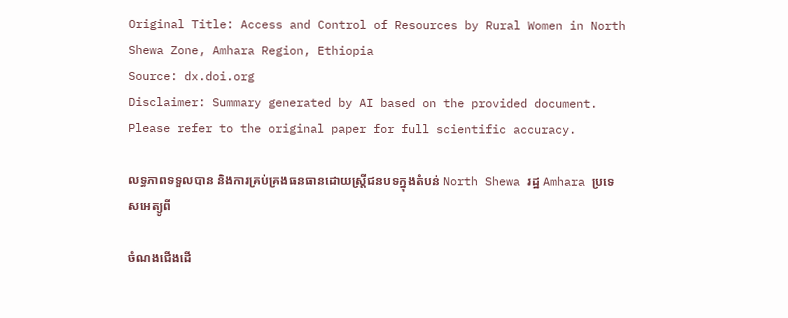Original Title: Access and Control of Resources by Rural Women in North Shewa Zone, Amhara Region, Ethiopia
Source: dx.doi.org
Disclaimer: Summary generated by AI based on the provided document. Please refer to the original paper for full scientific accuracy.

លទ្ធភាពទទួលបាន និងការគ្រប់គ្រងធនធានដោយស្ត្រីជនបទក្នុងតំបន់ North Shewa រដ្ឋ Amhara ប្រទេសអេត្យូពី

ចំណងជើងដើ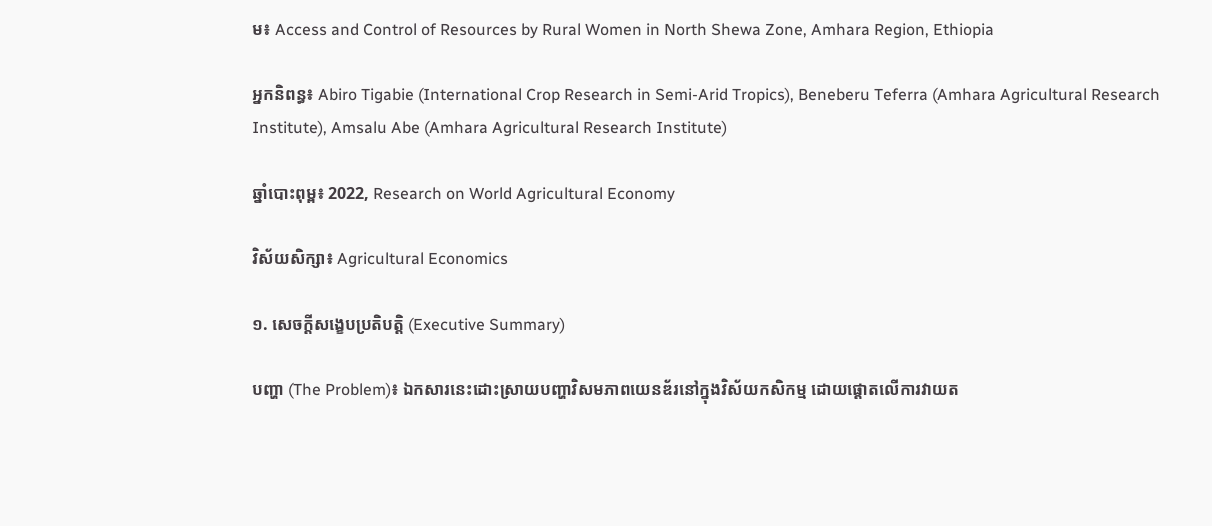ម៖ Access and Control of Resources by Rural Women in North Shewa Zone, Amhara Region, Ethiopia

អ្នកនិពន្ធ៖ Abiro Tigabie (International Crop Research in Semi-Arid Tropics), Beneberu Teferra (Amhara Agricultural Research Institute), Amsalu Abe (Amhara Agricultural Research Institute)

ឆ្នាំបោះពុម្ព៖ 2022, Research on World Agricultural Economy

វិស័យសិក្សា៖ Agricultural Economics

១. សេចក្តីសង្ខេបប្រតិបត្តិ (Executive Summary)

បញ្ហា (The Problem)៖ ឯកសារនេះដោះស្រាយបញ្ហាវិសមភាពយេនឌ័រនៅក្នុងវិស័យកសិកម្ម ដោយផ្តោតលើការវាយត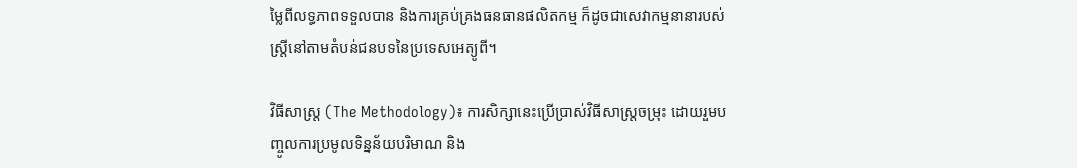ម្លៃពីលទ្ធភាពទទួលបាន និងការគ្រប់គ្រងធនធានផលិតកម្ម ក៏ដូចជាសេវាកម្មនានារបស់ស្ត្រីនៅតាមតំបន់ជនបទនៃប្រទេសអេត្យូពី។

វិធីសាស្ត្រ (The Methodology)៖ ការសិក្សានេះប្រើប្រាស់វិធីសាស្ត្រចម្រុះ ដោយរួមបញ្ចូលការប្រមូលទិន្នន័យបរិមាណ និង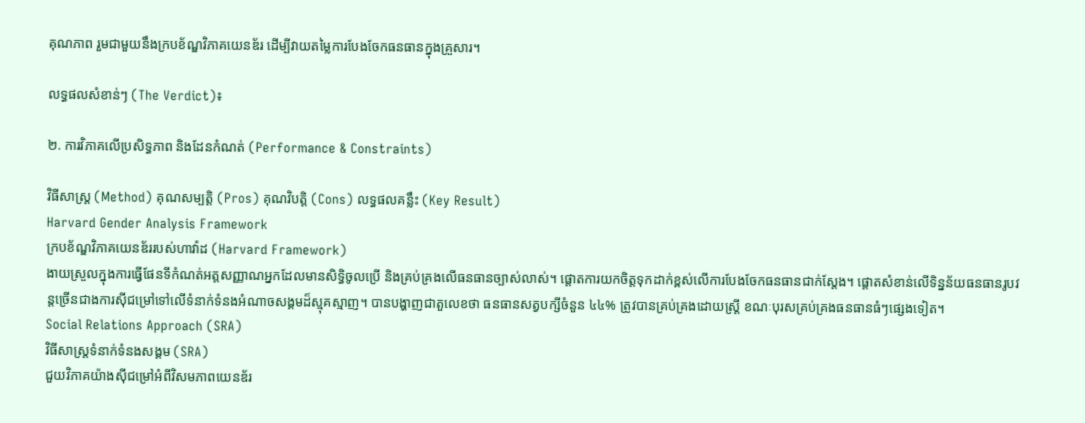គុណភាព រួមជាមួយនឹងក្របខ័ណ្ឌវិភាគយេនឌ័រ ដើម្បីវាយតម្លៃការបែងចែកធនធានក្នុងគ្រួសារ។

លទ្ធផលសំខាន់ៗ (The Verdict)៖

២. ការវិភាគលើប្រសិទ្ធភាព និងដែនកំណត់ (Performance & Constraints)

វិធីសាស្ត្រ (Method) គុណសម្បត្តិ (Pros) គុណវិបត្តិ (Cons) លទ្ធផលគន្លឹះ (Key Result)
Harvard Gender Analysis Framework
ក្របខ័ណ្ឌវិភាគយេនឌ័ររបស់ហាវ៉ាដ (Harvard Framework)
ងាយស្រួលក្នុងការធ្វើផែនទីកំណត់អត្តសញ្ញាណអ្នកដែលមានសិទ្ធិចូលប្រើ និងគ្រប់គ្រងលើធនធានច្បាស់លាស់។ ផ្តោតការយកចិត្តទុកដាក់ខ្ពស់លើការបែងចែកធនធានជាក់ស្តែង។ ផ្តោតសំខាន់លើទិន្នន័យធនធានរូបវន្តច្រើនជាងការស៊ីជម្រៅទៅលើទំនាក់ទំនងអំណាចសង្គមដ៏ស្មុគស្មាញ។ បានបង្ហាញជាតួលេខថា ធនធានសត្វបក្សីចំនួន ៤៤% ត្រូវបានគ្រប់គ្រងដោយស្ត្រី ខណៈបុរសគ្រប់គ្រងធនធានធំៗផ្សេងទៀត។
Social Relations Approach (SRA)
វិធីសាស្ត្រទំនាក់ទំនងសង្គម (SRA)
ជួយវិភាគយ៉ាងស៊ីជម្រៅអំពីវិសមភាពយេនឌ័រ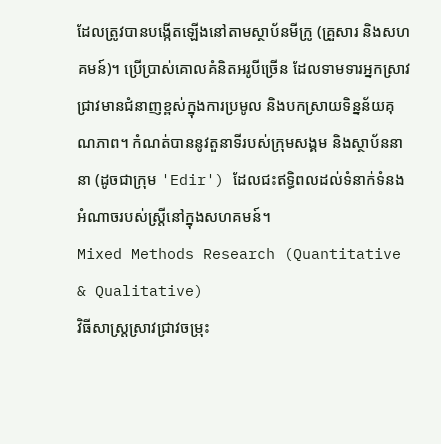ដែលត្រូវបានបង្កើតឡើងនៅតាមស្ថាប័នមីក្រូ (គ្រួសារ និងសហគមន៍)។ ប្រើប្រាស់គោលគំនិតអរូបីច្រើន ដែលទាមទារអ្នកស្រាវជ្រាវមានជំនាញខ្ពស់ក្នុងការប្រមូល និងបកស្រាយទិន្នន័យគុណភាព។ កំណត់បាននូវតួនាទីរបស់ក្រុមសង្គម និងស្ថាប័ននានា (ដូចជាក្រុម 'Edir') ដែលជះឥទ្ធិពលដល់ទំនាក់ទំនងអំណាចរបស់ស្ត្រីនៅក្នុងសហគមន៍។
Mixed Methods Research (Quantitative & Qualitative)
វិធីសាស្ត្រស្រាវជ្រាវចម្រុះ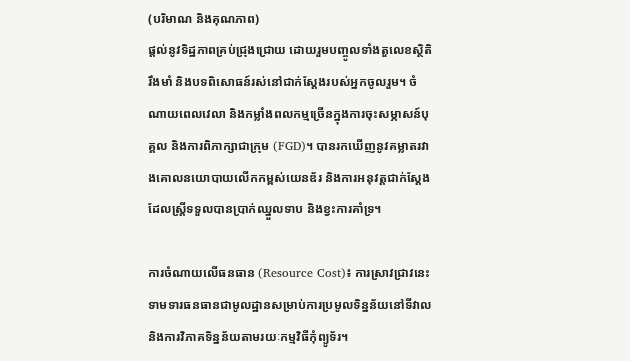(បរិមាណ និងគុណភាព)
ផ្តល់នូវទិដ្ឋភាពគ្រប់ជ្រុងជ្រោយ ដោយរួមបញ្ចូលទាំងតួលេខស្ថិតិរឹងមាំ និងបទពិសោធន៍រស់នៅជាក់ស្តែងរបស់អ្នកចូលរួម។ ចំណាយពេលវេលា និងកម្លាំងពលកម្មច្រើនក្នុងការចុះសម្ភាសន៍បុគ្គល និងការពិភាក្សាជាក្រុម (FGD)។ បានរកឃើញនូវគម្លាតរវាងគោលនយោបាយលើកកម្ពស់យេនឌ័រ និងការអនុវត្តជាក់ស្តែងដែលស្ត្រីទទួលបានប្រាក់ឈ្នួលទាប និងខ្វះការគាំទ្រ។

ការចំណាយលើធនធាន (Resource Cost)៖ ការស្រាវជ្រាវនេះទាមទារធនធានជាមូលដ្ឋានសម្រាប់ការប្រមូលទិន្នន័យនៅទីវាល និងការវិភាគទិន្នន័យតាមរយៈកម្មវិធីកុំព្យូទ័រ។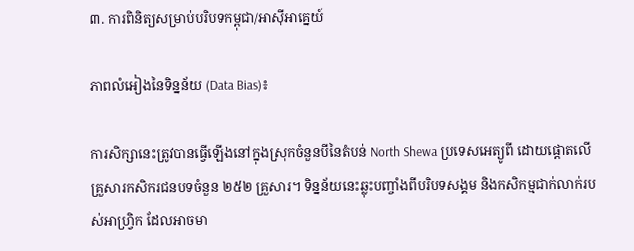៣. ការពិនិត្យសម្រាប់បរិបទកម្ពុជា/អាស៊ីអាគ្នេយ៍

ភាពលំអៀងនៃទិន្នន័យ (Data Bias)៖

ការសិក្សានេះត្រូវបានធ្វើឡើងនៅក្នុងស្រុកចំនួនបីនៃតំបន់ North Shewa ប្រទេសអេត្យូពី ដោយផ្តោតលើគ្រួសារកសិករជនបទចំនួន ២៥២ គ្រួសារ។ ទិន្នន័យនេះឆ្លុះបញ្ចាំងពីបរិបទសង្គម និងកសិកម្មជាក់លាក់របស់អាហ្វ្រិក ដែលអាចមា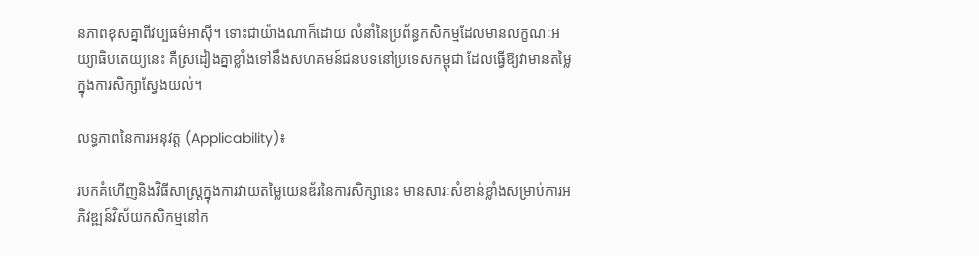នភាពខុសគ្នាពីវប្បធម៌អាស៊ី។ ទោះជាយ៉ាងណាក៏ដោយ លំនាំនៃប្រព័ន្ធកសិកម្មដែលមានលក្ខណៈអយ្យាធិបតេយ្យនេះ គឺស្រដៀងគ្នាខ្លាំងទៅនឹងសហគមន៍ជនបទនៅប្រទេសកម្ពុជា ដែលធ្វើឱ្យវាមានតម្លៃក្នុងការសិក្សាស្វែងយល់។

លទ្ធភាពនៃការអនុវត្ត (Applicability)៖

របកគំហើញនិងវិធីសាស្ត្រក្នុងការវាយតម្លៃយេនឌ័រនៃការសិក្សានេះ មានសារៈសំខាន់ខ្លាំងសម្រាប់ការអភិវឌ្ឍន៍វិស័យកសិកម្មនៅក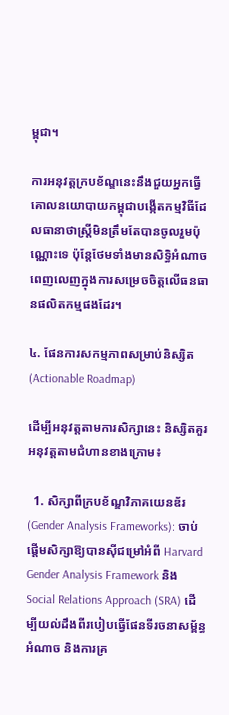ម្ពុជា។

ការអនុវត្តក្របខ័ណ្ឌនេះនឹងជួយអ្នកធ្វើគោលនយោបាយកម្ពុជាបង្កើតកម្មវិធីដែលធានាថាស្ត្រីមិនត្រឹមតែបានចូលរួមប៉ុណ្ណោះទេ ប៉ុន្តែថែមទាំងមានសិទ្ធិអំណាចពេញលេញក្នុងការសម្រេចចិត្តលើធនធានផលិតកម្មផងដែរ។

៤. ផែនការសកម្មភាពសម្រាប់និស្សិត (Actionable Roadmap)

ដើម្បីអនុវត្តតាមការសិក្សានេះ និស្សិតគួរអនុវត្តតាមជំហានខាងក្រោម៖

  1. សិក្សាពីក្របខ័ណ្ឌវិភាគយេនឌ័រ (Gender Analysis Frameworks): ចាប់ផ្តើមសិក្សាឱ្យបានស៊ីជម្រៅអំពី Harvard Gender Analysis Framework និង Social Relations Approach (SRA) ដើម្បីយល់ដឹងពីរបៀបធ្វើផែនទីរចនាសម្ព័ន្ធអំណាច និងការគ្រ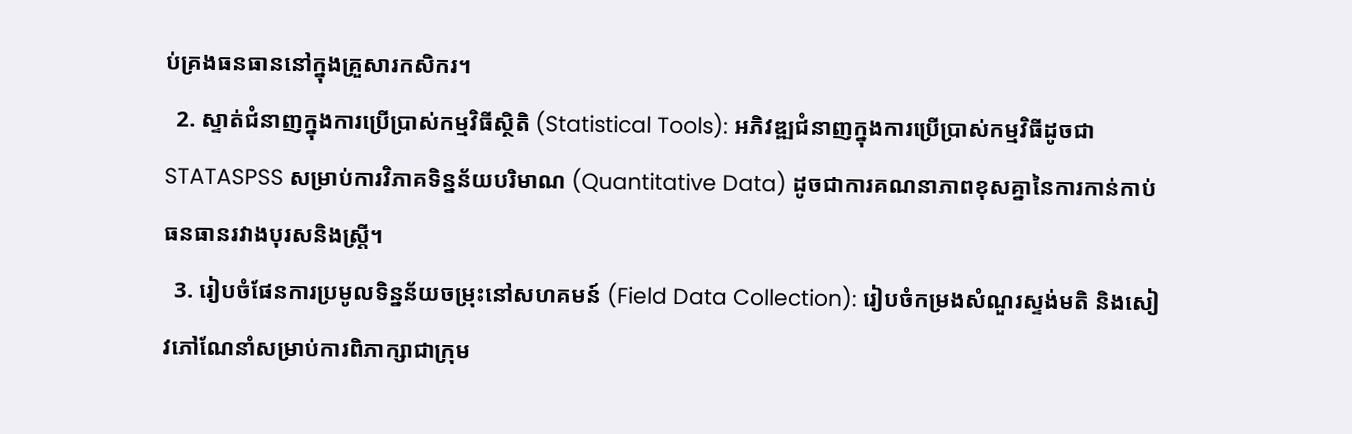ប់គ្រងធនធាននៅក្នុងគ្រួសារកសិករ។
  2. ស្ទាត់ជំនាញក្នុងការប្រើប្រាស់កម្មវិធីស្ថិតិ (Statistical Tools): អភិវឌ្ឍជំនាញក្នុងការប្រើប្រាស់កម្មវិធីដូចជា STATASPSS សម្រាប់ការវិភាគទិន្នន័យបរិមាណ (Quantitative Data) ដូចជាការគណនាភាពខុសគ្នានៃការកាន់កាប់ធនធានរវាងបុរសនិងស្ត្រី។
  3. រៀបចំផែនការប្រមូលទិន្នន័យចម្រុះនៅសហគមន៍ (Field Data Collection): រៀបចំកម្រងសំណួរស្ទង់មតិ និងសៀវភៅណែនាំសម្រាប់ការពិភាក្សាជាក្រុម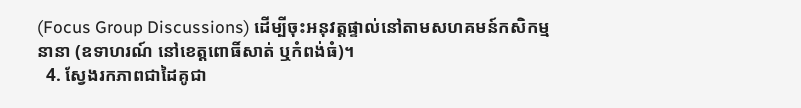(Focus Group Discussions) ដើម្បីចុះអនុវត្តផ្ទាល់នៅតាមសហគមន៍កសិកម្មនានា (ឧទាហរណ៍ នៅខេត្តពោធិ៍សាត់ ឬកំពង់ធំ)។
  4. ស្វែងរកភាពជាដៃគូជា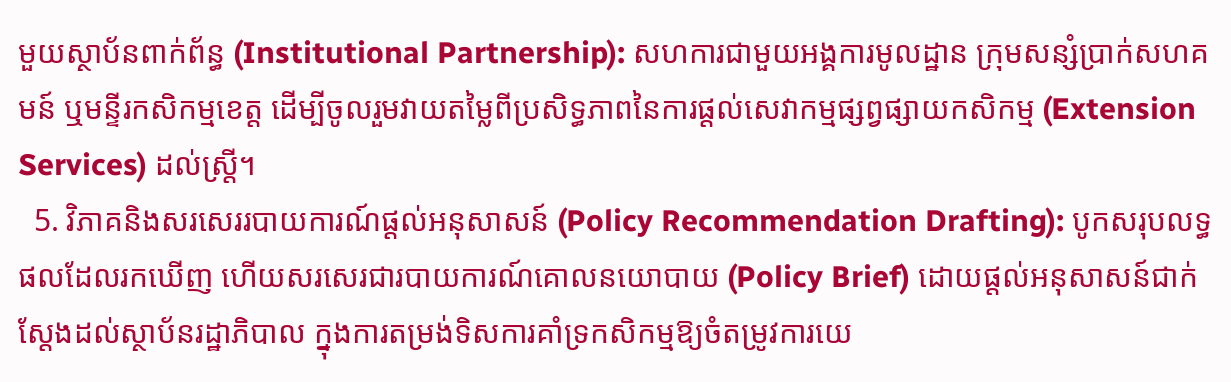មួយស្ថាប័នពាក់ព័ន្ធ (Institutional Partnership): សហការជាមួយអង្គការមូលដ្ឋាន ក្រុមសន្សំប្រាក់សហគមន៍ ឬមន្ទីរកសិកម្មខេត្ត ដើម្បីចូលរួមវាយតម្លៃពីប្រសិទ្ធភាពនៃការផ្តល់សេវាកម្មផ្សព្វផ្សាយកសិកម្ម (Extension Services) ដល់ស្ត្រី។
  5. វិភាគនិងសរសេររបាយការណ៍ផ្តល់អនុសាសន៍ (Policy Recommendation Drafting): បូកសរុបលទ្ធផលដែលរកឃើញ ហើយសរសេរជារបាយការណ៍គោលនយោបាយ (Policy Brief) ដោយផ្តល់អនុសាសន៍ជាក់ស្តែងដល់ស្ថាប័នរដ្ឋាភិបាល ក្នុងការតម្រង់ទិសការគាំទ្រកសិកម្មឱ្យចំតម្រូវការយេ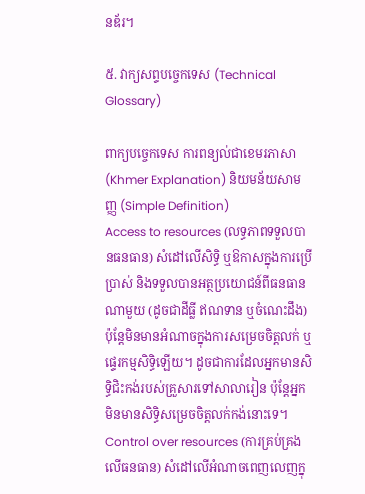នឌ័រ។

៥. វាក្យសព្ទបច្ចេកទេស (Technical Glossary)

ពាក្យបច្ចេកទេស ការពន្យល់ជាខេមរភាសា (Khmer Explanation) និយមន័យសាមញ្ញ (Simple Definition)
Access to resources (លទ្ធភាពទទួលបានធនធាន) សំដៅលើសិទ្ធិ ឬឱកាសក្នុងការប្រើប្រាស់ និងទទួលបានអត្ថប្រយោជន៍ពីធនធានណាមួយ (ដូចជាដីធ្លី ឥណទាន ឬចំណេះដឹង) ប៉ុន្តែមិនមានអំណាចក្នុងការសម្រេចចិត្តលក់ ឬផ្ទេរកម្មសិទ្ធិឡើយ។ ដូចជាការដែលអ្នកមានសិទ្ធិជិះកង់របស់គ្រួសារទៅសាលារៀន ប៉ុន្តែអ្នកមិនមានសិទ្ធិសម្រេចចិត្តលក់កង់នោះទេ។
Control over resources (ការគ្រប់គ្រងលើធនធាន) សំដៅលើអំណាចពេញលេញក្នុ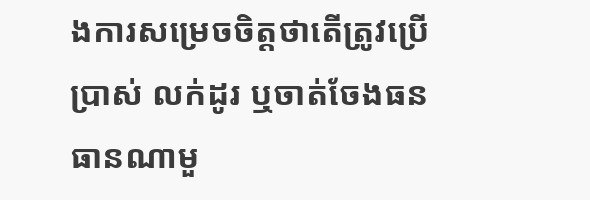ងការសម្រេចចិត្តថាតើត្រូវប្រើប្រាស់ លក់ដូរ ឬចាត់ចែងធនធានណាមួ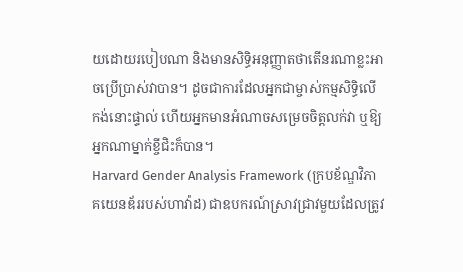យដោយរបៀបណា និងមានសិទ្ធិអនុញ្ញាតថាតើនរណាខ្លះអាចប្រើប្រាស់វាបាន។ ដូចជាការដែលអ្នកជាម្ចាស់កម្មសិទ្ធិលើកង់នោះផ្ទាល់ ហើយអ្នកមានអំណាចសម្រេចចិត្តលក់វា ឬឱ្យអ្នកណាម្នាក់ខ្ចីជិះក៏បាន។
Harvard Gender Analysis Framework (ក្របខ័ណ្ឌវិភាគយេនឌ័ររបស់ហាវ៉ាដ) ជាឧបករណ៍ស្រាវជ្រាវមួយដែលត្រូវ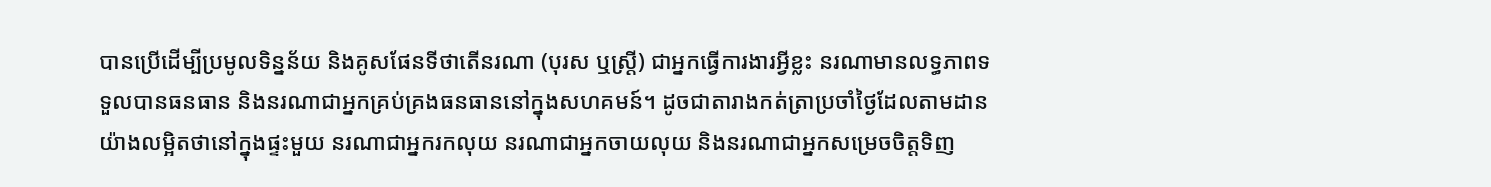បានប្រើដើម្បីប្រមូលទិន្នន័យ និងគូសផែនទីថាតើនរណា (បុរស ឬស្ត្រី) ជាអ្នកធ្វើការងារអ្វីខ្លះ នរណាមានលទ្ធភាពទទួលបានធនធាន និងនរណាជាអ្នកគ្រប់គ្រងធនធាននៅក្នុងសហគមន៍។ ដូចជាតារាងកត់ត្រាប្រចាំថ្ងៃដែលតាមដានយ៉ាងលម្អិតថានៅក្នុងផ្ទះមួយ នរណាជាអ្នករកលុយ នរណាជាអ្នកចាយលុយ និងនរណាជាអ្នកសម្រេចចិត្តទិញ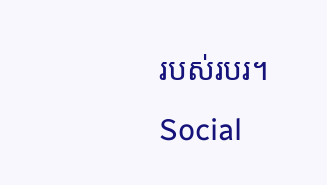របស់របរ។
Social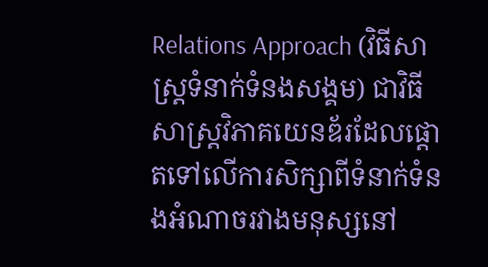Relations Approach (វិធីសាស្ត្រទំនាក់ទំនងសង្គម) ជាវិធីសាស្ត្រវិភាគយេនឌ័រដែលផ្តោតទៅលើការសិក្សាពីទំនាក់ទំនងអំណាចរវាងមនុស្សនៅ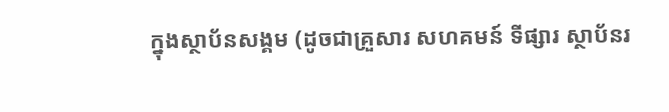ក្នុងស្ថាប័នសង្គម (ដូចជាគ្រួសារ សហគមន៍ ទីផ្សារ ស្ថាប័នរ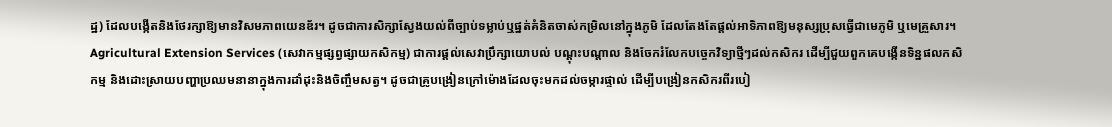ដ្ឋ) ដែលបង្កើតនិងថែរក្សាឱ្យមានវិសមភាពយេនឌ័រ។ ដូចជាការសិក្សាស្វែងយល់ពីច្បាប់ទម្លាប់ឬផ្នត់គំនិតចាស់កម្រិលនៅក្នុងភូមិ ដែលតែងតែផ្តល់អាទិភាពឱ្យមនុស្សប្រុសធ្វើជាមេភូមិ ឬមេគ្រួសារ។
Agricultural Extension Services (សេវាកម្មផ្សព្វផ្សាយកសិកម្ម) ជាការផ្តល់សេវាប្រឹក្សាយោបល់ បណ្តុះបណ្តាល និងចែករំលែកបច្ចេកវិទ្យាថ្មីៗដល់កសិករ ដើម្បីជួយពួកគេបង្កើនទិន្នផលកសិកម្ម និងដោះស្រាយបញ្ហាប្រឈមនានាក្នុងការដាំដុះនិងចិញ្ចឹមសត្វ។ ដូចជាគ្រូបង្រៀនក្រៅម៉ោងដែលចុះមកដល់ចម្ការផ្ទាល់ ដើម្បីបង្រៀនកសិករពីរបៀ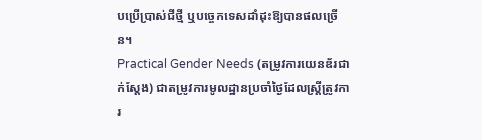បប្រើប្រាស់ជីថ្មី ឬបច្ចេកទេសដាំដុះឱ្យបានផលច្រើន។
Practical Gender Needs (តម្រូវការយេនឌ័រជាក់ស្តែង) ជាតម្រូវការមូលដ្ឋានប្រចាំថ្ងៃដែលស្ត្រីត្រូវការ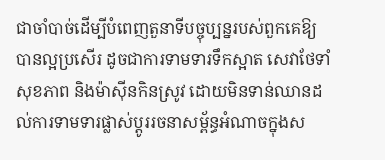ជាចាំបាច់ដើម្បីបំពេញតួនាទីបច្ចុប្បន្នរបស់ពួកគេឱ្យបានល្អប្រសើរ ដូចជាការទាមទារទឹកស្អាត សេវាថែទាំសុខភាព និងម៉ាស៊ីនកិនស្រូវ ដោយមិនទាន់ឈានដល់ការទាមទារផ្លាស់ប្តូររចនាសម្ព័ន្ធអំណាចក្នុងស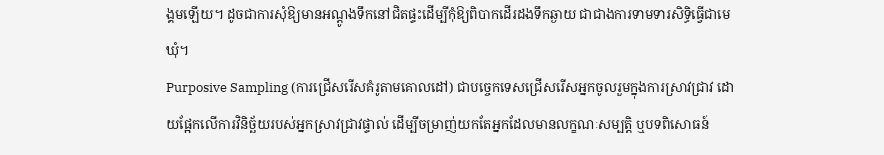ង្គមឡើយ។ ដូចជាការសុំឱ្យមានអណ្តូងទឹកនៅជិតផ្ទះដើម្បីកុំឱ្យពិបាកដើរដងទឹកឆ្ងាយ ជាជាងការទាមទារសិទ្ធិធ្វើជាមេឃុំ។
Purposive Sampling (ការជ្រើសរើសគំរូតាមគោលដៅ) ជាបច្ចេកទេសជ្រើសរើសអ្នកចូលរួមក្នុងការស្រាវជ្រាវ ដោយផ្អែកលើការវិនិច្ឆ័យរបស់អ្នកស្រាវជ្រាវផ្ទាល់ ដើម្បីចម្រាញ់យកតែអ្នកដែលមានលក្ខណៈសម្បត្តិ ឬបទពិសោធន៍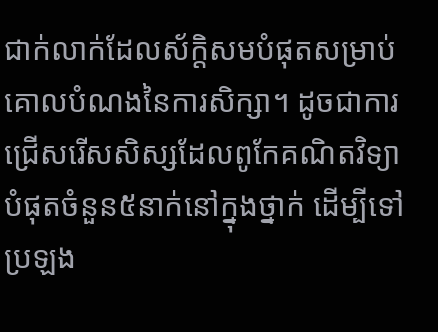ជាក់លាក់ដែលស័ក្តិសមបំផុតសម្រាប់គោលបំណងនៃការសិក្សា។ ដូចជាការជ្រើសរើសសិស្សដែលពូកែគណិតវិទ្យាបំផុតចំនួន៥នាក់នៅក្នុងថ្នាក់ ដើម្បីទៅប្រឡង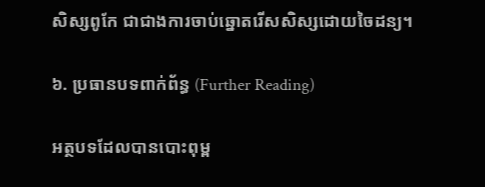សិស្សពូកែ ជាជាងការចាប់ឆ្នោតរើសសិស្សដោយចៃដន្យ។

៦. ប្រធានបទពាក់ព័ន្ធ (Further Reading)

អត្ថបទដែលបានបោះពុម្ព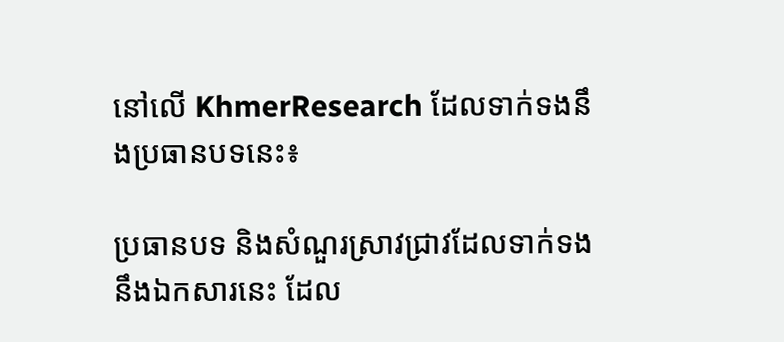នៅលើ KhmerResearch ដែលទាក់ទងនឹងប្រធានបទនេះ៖

ប្រធានបទ និងសំណួរស្រាវជ្រាវដែលទាក់ទងនឹងឯកសារនេះ ដែល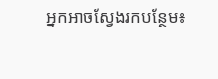អ្នកអាចស្វែងរកបន្ថែម៖